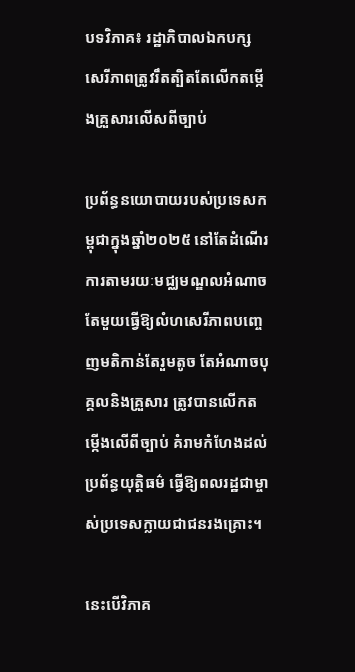បទវិភាគ៖ រដ្ឋាភិបាលឯកបក្សសេរីភាពត្រូវរឹតត្បិតតែលើកតម្កើងគ្រួសារលើសពីច្បាប់

ប្រព័ន្ធនយោបាយរបស់ប្រទេសកម្ពុជាក្នុងឆ្នាំ២០២៥ នៅតែដំណើរការតាមរយៈមជ្ឈមណ្ឌលអំណាចតែមួយធ្វើឱ្យលំហសេរីភាពបញ្ចេញមតិកាន់តែរួមតូច តែអំណាចបុគ្គលនិងគ្រួសារ ត្រូវបានលើកតម្កើងលើពីច្បាប់ គំរាមកំហែងដល់ប្រព័ន្ធយុត្តិធម៌ ធ្វើឱ្យពលរដ្ឋជាម្ចាស់ប្រទេសក្លាយជាជនរងគ្រោះ។

នេះបើវិភាគ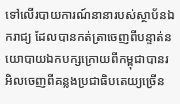ទៅលើរបាយការណ៍នានារបស់ស្ថាប័នឯករាជ្យ ដែលបានកត់ត្រាចេញពីបន្ទាត់នយោបាយឯកបក្សក្រោយពីកម្ពុជាបានរអិលចេញពីគន្លងប្រជាធិបតេយ្យច្រើន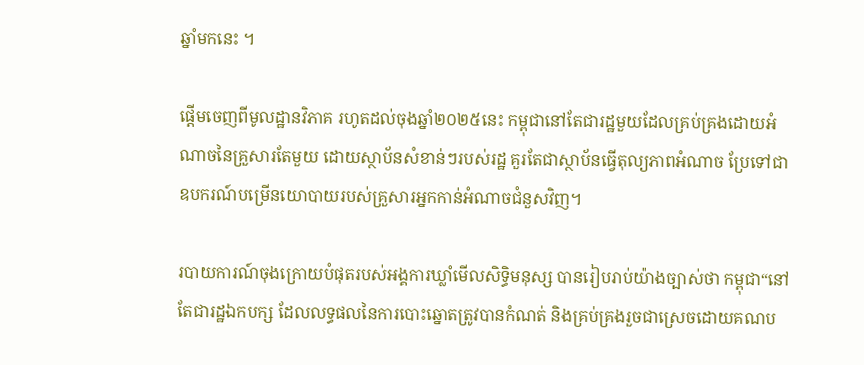ឆ្នាំមកនេះ ។

ផ្តើមចេញពីមូលដ្ឋានវិភាគ រហូតដល់ចុងឆ្នាំ២០២៥នេះ កម្ពុជានៅតែជារដ្ឋមួយដែលគ្រប់គ្រងដោយអំណាចនៃគ្រួសារតែមួយ ដោយស្ថាប័នសំខាន់ៗរបស់រដ្ឋ គួរតែជាស្ថាប័នធ្វើតុល្យភាពអំណាច ប្រែទៅជាឧបករណ៍បម្រើនយោបាយរបស់គ្រួសារអ្នកកាន់អំណាចជំនួសវិញ។

របាយការណ៍ចុងក្រោយបំផុតរបស់អង្គការឃ្លាំមើលសិទ្ធិមនុស្ស បានរៀបរាប់យ៉ាងច្បាស់ថា កម្ពុជា“នៅតែជារដ្ឋឯកបក្ស ដែលលទ្ធផលនៃការបោះឆ្នោតត្រូវបានកំណត់ និងគ្រប់គ្រងរួចជាស្រេចដោយគណប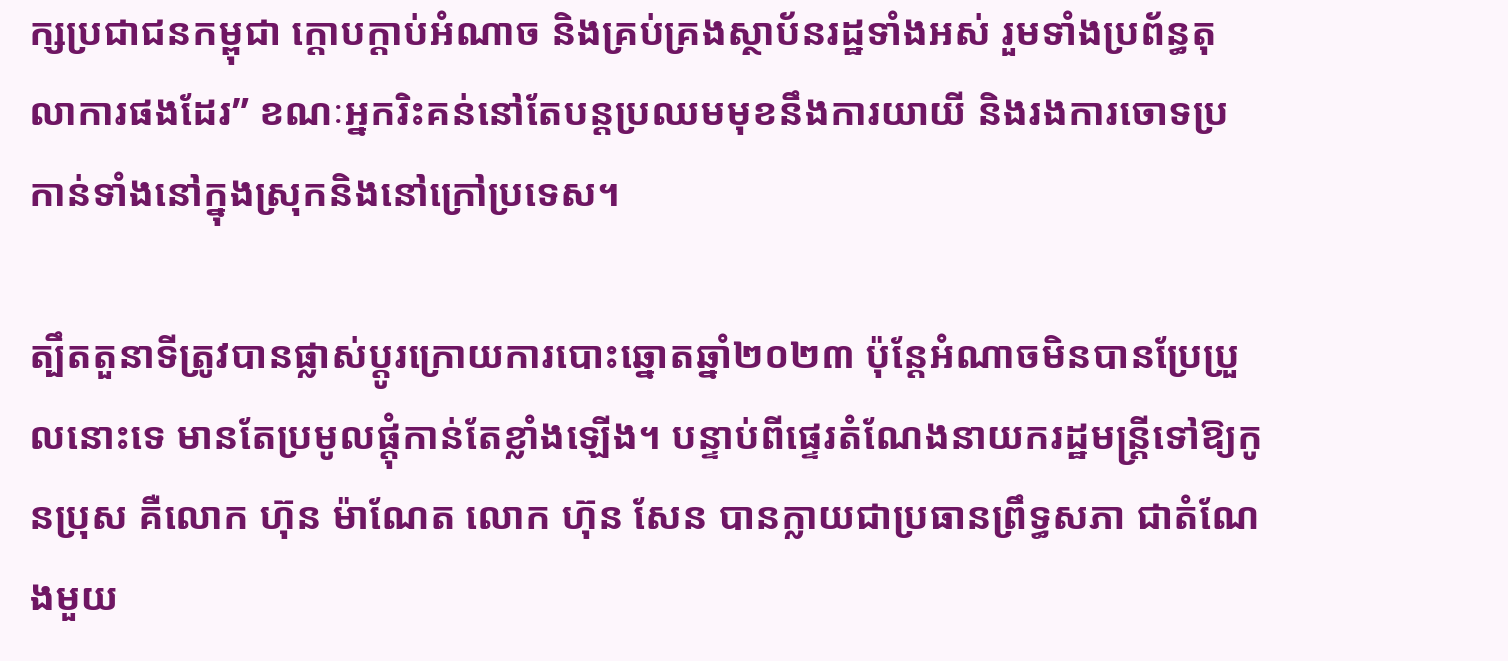ក្សប្រជាជនកម្ពុជា ក្តោបក្តាប់អំណាច និងគ្រប់គ្រងស្ថាប័នរដ្ឋទាំងអស់ រួមទាំងប្រព័ន្ធតុលាការផងដែរ” ខណៈអ្នករិះគន់នៅតែបន្តប្រឈមមុខនឹងការយាយី និងរងការចោទប្រកាន់ទាំងនៅក្នុងស្រុកនិងនៅក្រៅប្រទេស។

ត្បឹតតួនាទីត្រូវបានផ្លាស់ប្តូរក្រោយការបោះឆ្នោតឆ្នាំ២០២៣ ប៉ុន្តែអំណាចមិនបានប្រែប្រួលនោះទេ មានតែប្រមូលផ្តុំកាន់តែខ្លាំងឡើង។ បន្ទាប់ពីផ្ទេរតំណែងនាយករដ្ឋមន្ត្រីទៅឱ្យកូនប្រុស គឺលោក ហ៊ុន ម៉ាណែត លោក ហ៊ុន សែន បានក្លាយជាប្រធានព្រឹទ្ធសភា ជាតំណែងមួយ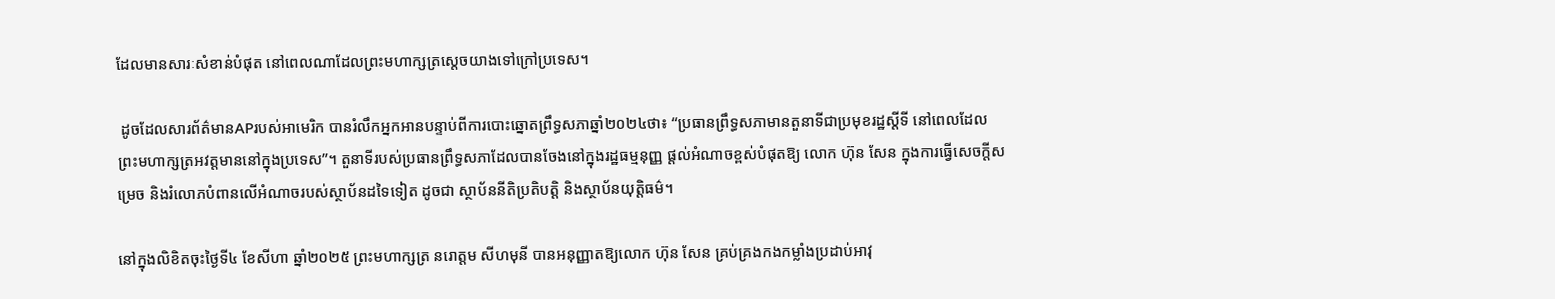ដែលមានសារៈសំខាន់បំផុត នៅពេលណាដែលព្រះមហាក្សត្រស្តេចយាងទៅក្រៅប្រទេស។

 ដូចដែលសារព័ត៌មានAPរបស់អាមេរិក បានរំលឹកអ្នកអានបន្ទាប់ពីការបោះឆ្នោតព្រឹទ្ធសភាឆ្នាំ២០២៤ថា៖ “ប្រធានព្រឹទ្ធសភាមានតួនាទីជាប្រមុខរដ្ឋស្តីទី នៅពេលដែលព្រះមហាក្សត្រអវត្តមាននៅក្នុងប្រទេស”។ តួនាទីរបស់ប្រធានព្រឹទ្ធសភាដែលបានចែងនៅក្នុងរដ្ឋធម្មនុញ្ញ ផ្តល់អំណាចខ្ពស់បំផុតឱ្យ លោក ហ៊ុន សែន ក្នុងការធ្វើសេចក្តីសម្រេច និងរំលោភបំពានលើអំណាចរបស់ស្ថាប័នដទៃទៀត ដូចជា ស្ថាប័ននីតិប្រតិបត្តិ និងស្ថាប័នយុត្តិធម៌។

នៅក្នុងលិខិតចុះថ្ងៃទី៤ ខែសីហា ឆ្នាំ២០២៥ ព្រះមហាក្សត្រ នរោត្តម សីហមុនី បានអនុញ្ញាតឱ្យលោក ហ៊ុន សែន គ្រប់គ្រងកងកម្លាំងប្រដាប់អាវុ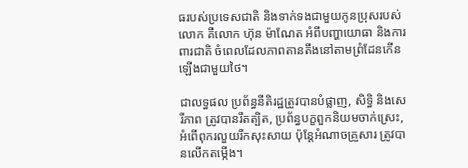ធរបស់ប្រទេសជាតិ និងទាក់ទងជាមួយកូនប្រុសរបស់លោក គឺលោក ហ៊ុន ម៉ាណែត អំពីបញ្ហាយោធា និងការពារជាតិ ចំពេលដែលភាពតានតឹងនៅតាមព្រំដែនកើនឡើងជាមួយថៃ។

ជាលទ្ធផល ប្រព័ន្ធនីតិរដ្ឋត្រូវបានបំផ្លាញ, សិទ្ធិ និងសេរីភាព ត្រូវបានរឹតត្បិត, ប្រព័ន្ធបក្ខពួកនិយមចាក់ស្រេះ, អំពើពុករលួយរីកសុះសាយ ប៉ុន្តែអំណាចគ្រួសារ ត្រូវបានលើកតម្កើង។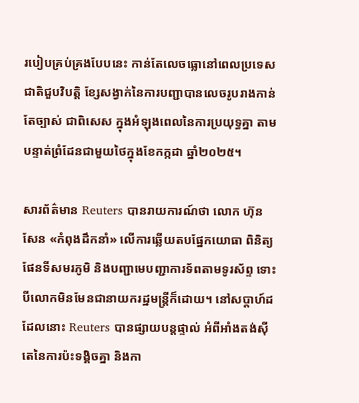របៀបគ្រប់គ្រងបែបនេះ កាន់តែលេចធ្លោនៅពេលប្រទេសជាតិជួបវិបត្តិ ខ្សែសង្វាក់នៃការបញ្ជាបានលេចរូបរាងកាន់តែច្បាស់ ជាពិសេស ក្នុងអំឡុងពេលនៃការប្រយុទ្ធគ្នា តាមបន្ទាត់ព្រំដែនជាមួយថៃក្នុងខែកក្កដា ឆ្នាំ២០២៥។

សារព័ត៌មាន Reuters បានរាយការណ៍ថា លោក ហ៊ុន សែន «កំពុងដឹកនាំ» លើការឆ្លើយតបផ្នែកយោធា ពិនិត្យផែនទីសមរភូមិ និងបញ្ជាមេបញ្ជាការទ័ពតាមទូរស័ព្ទ ទោះបីលោកមិនមែនជានាយករដ្ឋមន្ត្រីក៏ដោយ។ នៅសប្តាហ៍ដដែលនោះ Reuters បានផ្សាយបន្តផ្ទាល់ អំពីអាំងតង់ស៊ីតេនៃការប៉ះទង្គិចគ្នា និងកា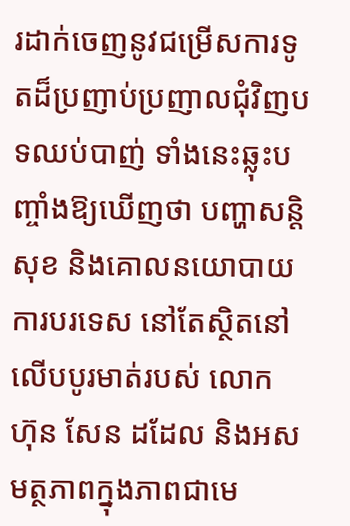រដាក់ចេញនូវជម្រើសការទូតដ៏ប្រញាប់ប្រញាលជុំវិញបទឈប់បាញ់ ទាំងនេះឆ្លុះបញ្ចាំងឱ្យឃើញថា បញ្ហាសន្តិសុខ និងគោលនយោបាយការបរទេស នៅតែស្ថិតនៅលើបបូរមាត់របស់ លោក ហ៊ុន សែន ដដែល និងអសមត្ថភាពក្នុងភាពជាមេ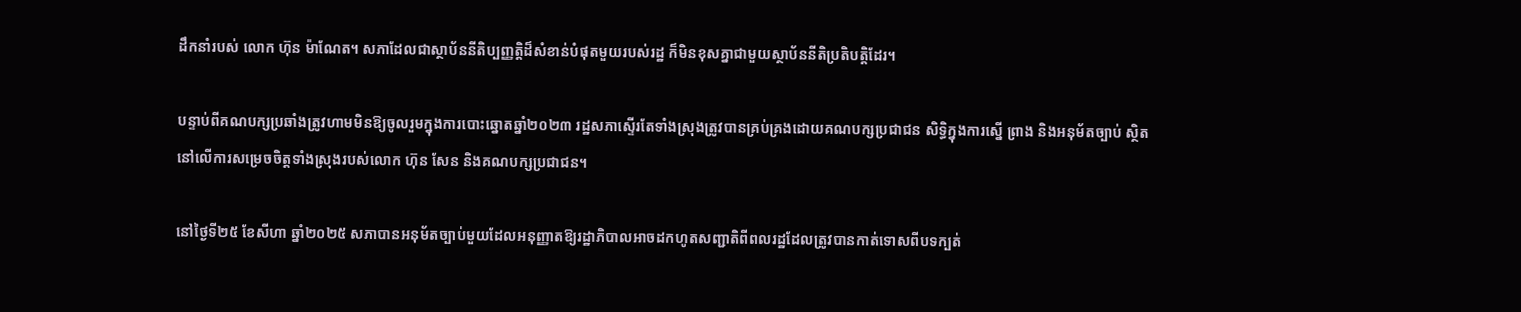ដឹកនាំរបស់ លោក ហ៊ុន ម៉ាណែត។ សភាដែលជាស្ថាប័ននីតិប្បញ្ញត្តិដ៏សំខាន់បំផុតមួយរបស់រដ្ឋ ក៏មិនខុសគ្នាជាមួយស្ថាប័ននីតិប្រតិបត្តិដែរ។

បន្ទាប់ពីគណបក្សប្រឆាំងត្រូវហាមមិនឱ្យចូលរួមក្នុងការបោះឆ្នោតឆ្នាំ២០២៣ រដ្ឋសភាស្ទើរតែទាំងស្រុងត្រូវបានគ្រប់គ្រងដោយគណបក្សប្រជាជន សិទ្ធិក្នុងការស្នើ ព្រាង និងអនុម័តច្បាប់ ស្ថិតនៅលើការសម្រេចចិត្តទាំងស្រុងរបស់លោក ហ៊ុន សែន និងគណបក្សប្រជាជន។

នៅថ្ងៃទី២៥ ខែសីហា ឆ្នាំ២០២៥ សភាបានអនុម័តច្បាប់មួយដែលអនុញ្ញាតឱ្យរដ្ឋាភិបាលអាចដកហូតសញ្ជាតិពីពលរដ្ឋដែលត្រូវបានកាត់ទោសពីបទក្បត់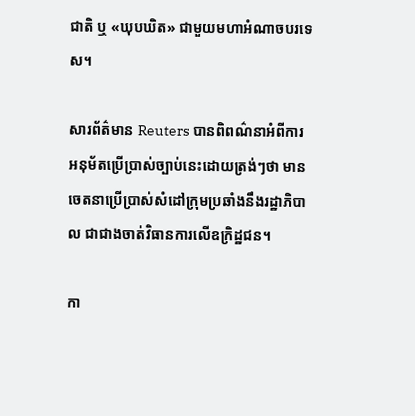ជាតិ ឬ «ឃុបឃិត» ជាមួយមហាអំណាចបរទេស។

សារព័ត៌មាន Reuters បានពិពណ៌នាអំពីការអនុម័តប្រើប្រាស់ច្បាប់នេះដោយត្រង់ៗថា មានចេតនាប្រើប្រាស់សំដៅក្រុមប្រឆាំងនឹងរដ្ឋាភិបាល ជាជាងចាត់វិធានការលើឧក្រិដ្ឋជន។

កា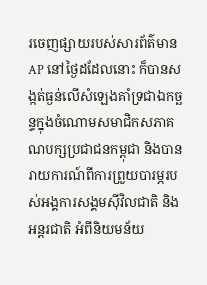រចេញផ្សាយរបស់សារព័ត៌មាន AP នៅថ្ងៃដដែលនោះ ក៏បានសង្កត់ធ្ងន់លើសំឡេងគាំទ្រជាឯកច្ឆន្ទក្នុងចំណោមសមាជិកសភាគណបក្សប្រជាជនកម្ពុជា និងបានរាយការណ៍ពីការព្រួយបារម្ភរបស់អង្គការសង្គមស៊ីវិលជាតិ និងអន្តរជាតិ អំពីនិយមន័យ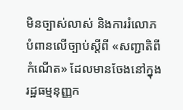មិនច្បាស់លាស់ និងការរំលោភបំពានលើច្បាប់ស្តីពី «សញ្ជាតិពីកំណើត» ដែលមានចែងនៅក្នុងរដ្ឋធម្មនុញ្ញក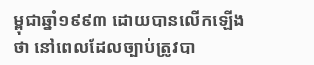ម្ពុជាឆ្នាំ១៩៩៣ ដោយបានលើកឡើងថា នៅពេលដែលច្បាប់ត្រូវបា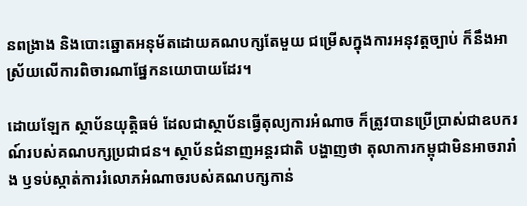នពង្រាង និងបោះឆ្នោតអនុម័តដោយគណបក្សតែមួយ ជម្រើសក្នុងការអនុវត្តច្បាប់ ក៏នឹងអាស្រ័យលើការពិចារណាផ្នែកនយោបាយដែរ។

ដោយឡែក ស្ថាប័នយុត្តិធម៌ ដែលជាស្ថាប័នធ្វើតុល្យការអំណាច ក៏ត្រូវបានប្រើប្រាស់ជាឧបករណ៍របស់គណបក្សប្រជាជន។ ស្ថាប័នជំនាញអន្តរជាតិ បង្ហាញថា តុលាការកម្ពុជាមិនអាចរារាំង ឫទប់ស្កាត់ការរំលោភអំណាចរបស់គណបក្សកាន់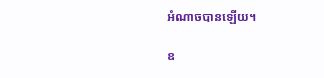អំណាចបានឡើយ។

ឧ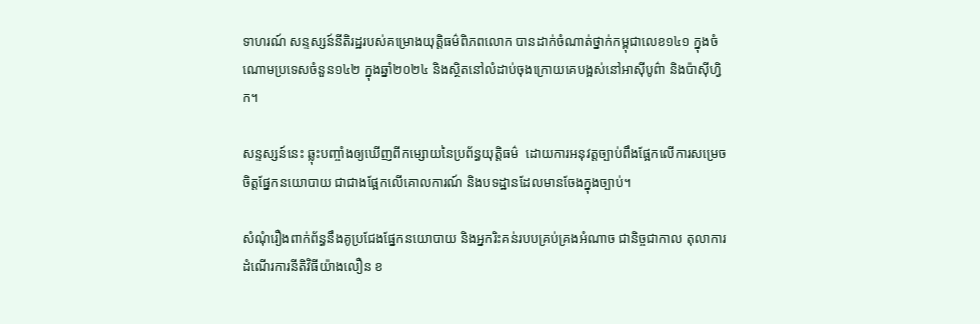ទាហរណ៍ សន្ទស្សន៍នីតិរដ្ឋរបស់គម្រោងយុត្តិធម៌ពិភពលោក បានដាក់ចំណាត់ថ្នាក់កម្ពុជាលេខ១៤១ ក្នុងចំណោមប្រទេសចំនួន១៤២ ក្នុងឆ្នាំ២០២៤ និងស្ថិតនៅលំដាប់ចុងក្រោយគេបង្អស់នៅអាស៊ីបូព៌ា និងប៉ាស៊ីហ្វិក។

សន្ទស្សន៍នេះ ឆ្លុះបញ្ចាំងឲ្យឃើញពីកម្សោយនៃប្រព័ន្ធយុត្តិធម៌  ដោយការអនុវត្តច្បាប់ពឹងផ្អែកលើការសម្រេចចិត្តផ្នែកនយោបាយ ជាជាងផ្អែកលើគោលការណ៍ និងបទដ្ឋានដែលមានចែងក្នុងច្បាប់។

សំណុំរឿងពាក់ព័ន្ធនឹងគូប្រជែងផ្នែកនយោបាយ និងអ្នករិះគន់របបគ្រប់គ្រងអំណាច ជានិច្ចជាកាល តុលាការដំណើរការនីតិវិធីយ៉ាងលឿន ខ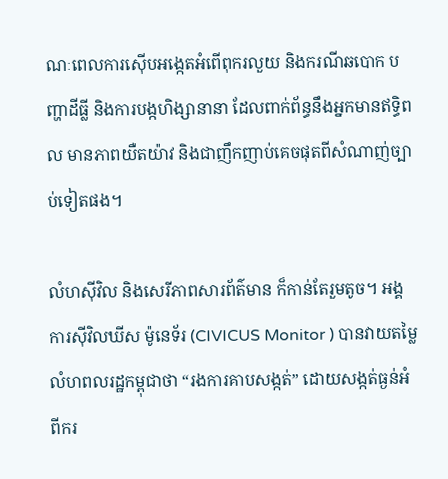ណៈពេលការស៊ើបអង្កេតអំពើពុករលួយ និងករណីឆបោក បញ្ហាដីធ្លី និងការបង្កហិង្សានានា ដែលពាក់ព័ន្ធនឹងអ្នកមានឥទ្ធិពល មានភាពយឺតយ៉ាវ និងជាញឹកញាប់គេចផុតពីសំណាញ់ច្បាប់ទៀតផង។

លំហស៊ីវិល និងសេរីភាពសារព័ត៌មាន ក៏កាន់តែរួមតូច។ អង្គការស៊ីវិលឃីស ម៉ូនេទ័រ (CIVICUS Monitor ) បានវាយតម្លៃលំហពលរដ្ឋកម្ពុជាថា “រងការគាបសង្កត់” ដោយសង្កត់ធ្ងន់អំពីករ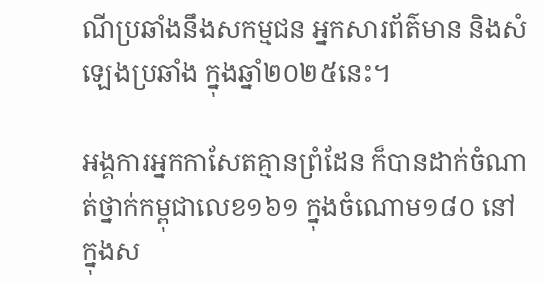ណីប្រឆាំងនឹងសកម្មជន អ្នកសារព័ត៌មាន និងសំឡេងប្រឆាំង ក្នុងឆ្នាំ២០២៥នេះ។

អង្គការអ្នកកាសែតគ្មានព្រំដែន ក៏បានដាក់ចំណាត់ថ្នាក់កម្ពុជាលេខ១៦១ ក្នុងចំណោម១៨០ នៅក្នុងស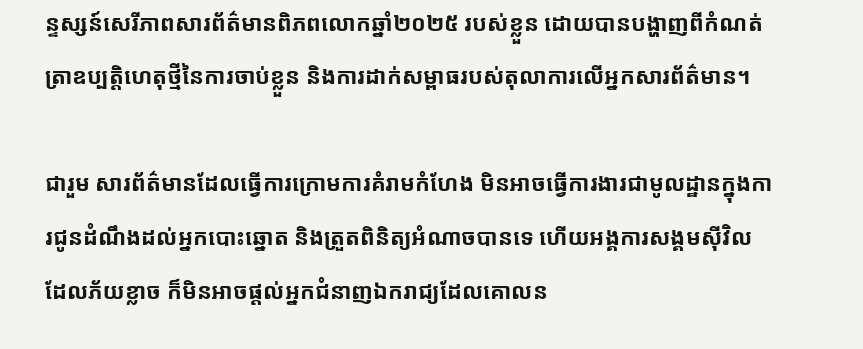ន្ទស្សន៍សេរីភាពសារព័ត៌មានពិភពលោកឆ្នាំ២០២៥ របស់ខ្លួន ដោយបានបង្ហាញពីកំណត់ត្រាឧប្បត្តិហេតុថ្មីនៃការចាប់ខ្លួន និងការដាក់សម្ពាធរបស់តុលាការលើអ្នកសារព័ត៌មាន។

ជារួម សារព័ត៌មានដែលធ្វើការក្រោមការគំរាមកំហែង មិនអាចធ្វើការងារជាមូលដ្ឋានក្នុងការជូនដំណឹងដល់អ្នកបោះឆ្នោត និងត្រួតពិនិត្យអំណាចបានទេ ហើយអង្គការសង្គមស៊ីវិលដែលភ័យខ្លាច ក៏មិនអាចផ្តល់អ្នកជំនាញឯករាជ្យដែលគោលន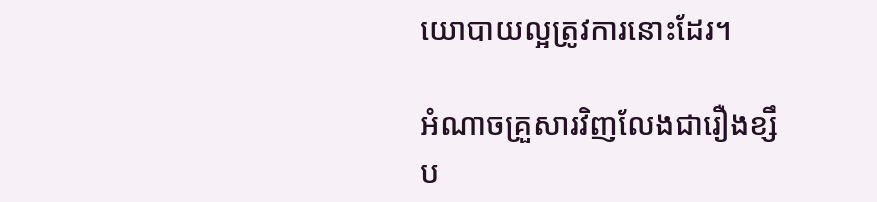យោបាយល្អត្រូវការនោះដែរ។

អំណាចគ្រួសារវិញលែងជារឿងខ្សឹប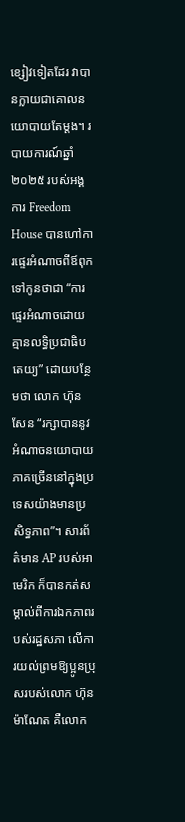ខ្សៀវទៀតដែរ វាបានក្លាយជាគោលនយោបាយតែម្តង។ របាយការណ៍ឆ្នាំ២០២៥ របស់អង្គការ Freedom House បានហៅការផ្ទេរអំណាចពីឪពុកទៅកូនថាជា “ការផ្ទេរអំណាចដោយគ្មានលទ្ធិប្រជាធិបតេយ្យ” ដោយបន្ថែមថា លោក ហ៊ុន សែន “រក្សាបាននូវអំណាចនយោបាយភាគច្រើននៅក្នុងប្រទេសយ៉ាងមានប្រសិទ្ធភាព”។ សារព័ត៌មាន AP របស់អាមេរិក ក៏បានកត់សម្គាល់ពីការឯកភាពរបស់រដ្ឋសភា លើការយល់ព្រមឱ្យប្អូនប្រុសរបស់លោក ហ៊ុន ម៉ាណែត គឺលោក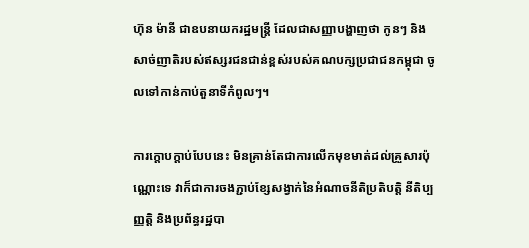ហ៊ុន ម៉ានី ជាឧបនាយករដ្ឋមន្ត្រី ដែលជាសញ្ញាបង្ហាញថា កូនៗ និងសាច់ញាតិរបស់ឥស្សរជនជាន់ខ្ពស់របស់គណបក្សប្រជាជនកម្ពុជា ចូលទៅកាន់កាប់តួនាទីកំពូលៗ។

ការក្តោបក្តាប់បែបនេះ មិនគ្រាន់តែជាការលើកមុខមាត់ដល់គ្រួសារប៉ុណ្ណោះទេ វាក៏ជាការចងភ្ជាប់ខ្សែសង្វាក់នៃអំណាចនីតិប្រតិបត្តិ នីតិប្បញ្ញត្តិ និងប្រព័ន្ធរដ្ឋបា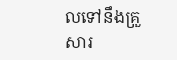លទៅនឹងគ្រួសារ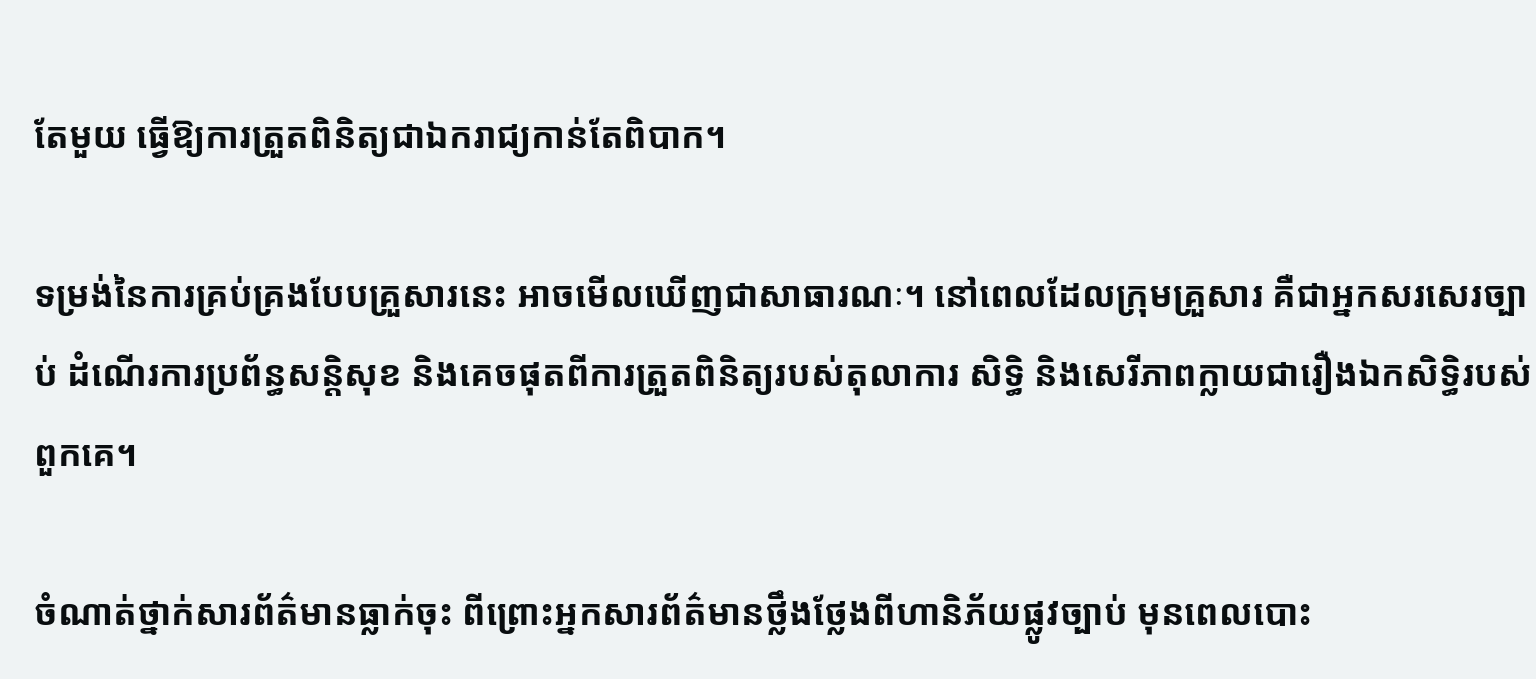តែមួយ ធ្វើឱ្យការត្រួតពិនិត្យជាឯករាជ្យកាន់តែពិបាក។

ទម្រង់នៃការគ្រប់គ្រងបែបគ្រួសារនេះ អាចមើលឃើញជាសាធារណៈ។ នៅពេលដែលក្រុមគ្រួសារ គឺជាអ្នកសរសេរច្បាប់ ដំណើរការប្រព័ន្ធសន្តិសុខ និងគេចផុតពីការត្រួតពិនិត្យរបស់តុលាការ សិទ្ធិ និងសេរីភាពក្លាយជារឿងឯកសិទ្ធិរបស់ពួកគេ។

ចំណាត់ថ្នាក់សារព័ត៌មានធ្លាក់ចុះ ពីព្រោះអ្នកសារព័ត៌មានថ្លឹងថ្លែងពីហានិភ័យផ្លូវច្បាប់ មុនពេលបោះ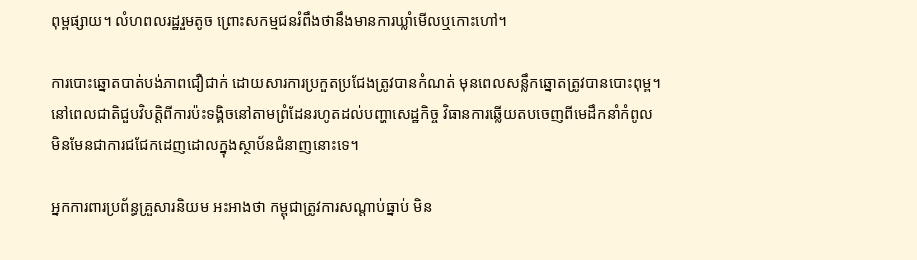ពុម្ពផ្សាយ។ លំហពលរដ្ឋរួមតូច ព្រោះសកម្មជនរំពឹងថានឹងមានការឃ្លាំមើលឬកោះហៅ។

ការបោះឆ្នោតបាត់បង់ភាពជឿជាក់ ដោយសារការប្រកួតប្រជែងត្រូវបានកំណត់ មុនពេលសន្លឹកឆ្នោតត្រូវបានបោះពុម្ព។ នៅពេលជាតិជួបវិបត្តិពីការប៉ះទង្គិចនៅតាមព្រំដែនរហូតដល់បញ្ហាសេដ្ឋកិច្ច វិធានការឆ្លើយតបចេញពីមេដឹកនាំកំពូល មិនមែនជាការជជែកដេញដោលក្នុងស្ថាប័នជំនាញនោះទេ។

អ្នកការពារប្រព័ន្ធគ្រួសារនិយម អះអាងថា កម្ពុជាត្រូវការសណ្តាប់ធ្នាប់ មិន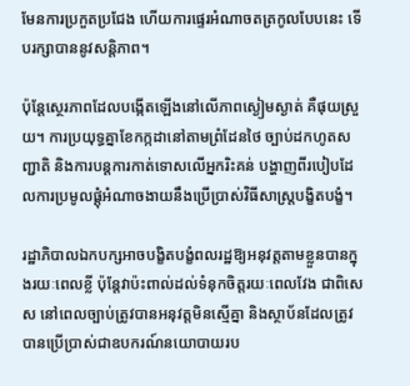មែនការប្រកួតប្រជែង ហើយការផ្ទេរអំណាចតត្រកូលបែបនេះ ទើបរក្សាបាននូវសន្តិភាព។

ប៉ុន្តែស្ថេរភាពដែលបង្កើតឡើងនៅលើភាពស្ងៀមស្ងាត់ គឺផុយស្រួយ។ ការប្រយុទ្ធគ្នាខែកក្កដានៅតាមព្រំដែនថៃ ច្បាប់ដកហូតសញ្ជាតិ និងការបន្តការកាត់ទោសលើអ្នករិះគន់ បង្ហាញពីរបៀបដែលការប្រមូលផ្តុំអំណាចងាយនឹងប្រើប្រាស់វិធីសាស្ត្របង្ខិតបង្ខំ។

រដ្ឋាភិបាលឯកបក្សអាចបង្ខិតបង្ខំពលរដ្ឋឱ្យអនុវត្តតាមខ្លួនបានក្នុងរយៈពេលខ្លី ប៉ុន្តែវាប៉ះពាល់ដល់ទំនុកចិត្តរយៈពេលវែង ជាពិសេស នៅពេលច្បាប់ត្រូវបានអនុវត្តមិនស្មើគ្នា និងស្ថាប័នដែលត្រូវបានប្រើប្រាស់ជាឧបករណ៍នយោបាយរប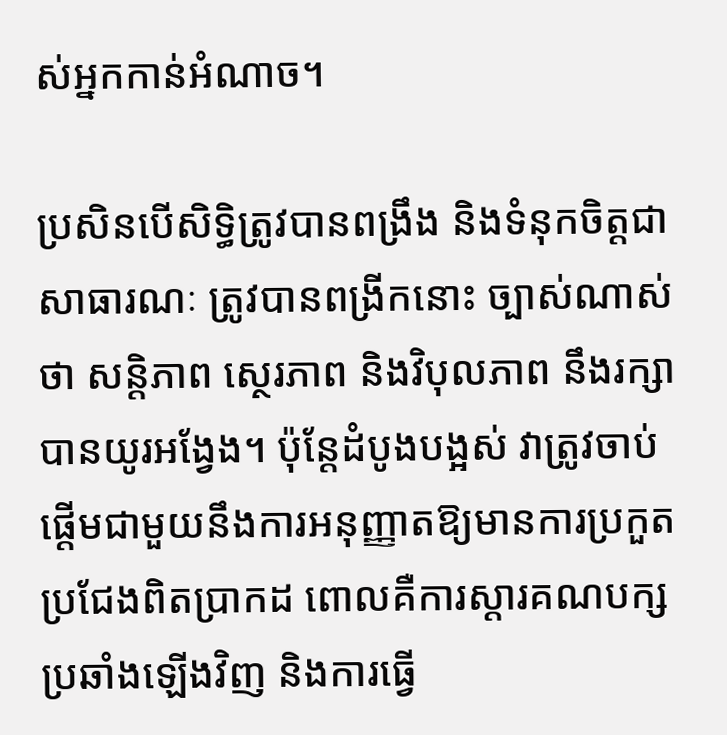ស់អ្នកកាន់អំណាច។

ប្រសិនបើសិទ្ធិត្រូវបានពង្រឹង និងទំនុកចិត្តជាសាធារណៈ ត្រូវបានពង្រីកនោះ ច្បាស់ណាស់ថា សន្តិភាព ស្ថេរភាព និងវិបុលភាព នឹងរក្សាបានយូរអង្វែង។ ប៉ុន្តែដំបូងបង្អស់ វាត្រូវចាប់ផ្តើមជាមួយនឹងការអនុញ្ញាតឱ្យមានការប្រកួតប្រជែងពិតប្រាកដ ពោលគឺការស្តារគណបក្សប្រឆាំងឡើងវិញ និងការធ្វើ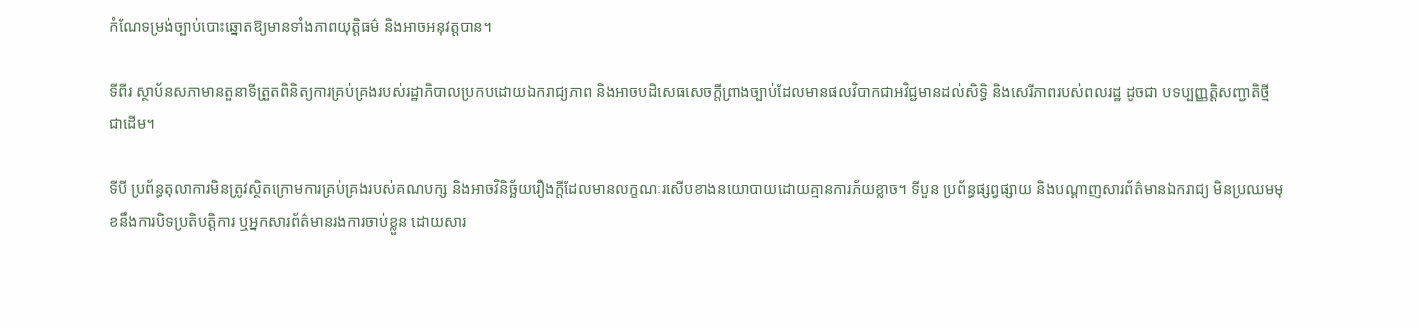កំណែទម្រង់ច្បាប់បោះឆ្នោតឱ្យមានទាំងភាពយុត្តិធម៌ និងអាចអនុវត្តបាន។

ទីពីរ ស្ថាប័នសភាមានតួនាទីត្រួតពិនិត្យការគ្រប់គ្រងរបស់រដ្ឋាភិបាលប្រកបដោយឯករាជ្យភាព និងអាចបដិសេធសេចក្តីព្រាងច្បាប់ដែលមានផលវិបាកជាអវិជ្ជមានដល់សិទ្ធិ និងសេរីភាពរបស់ពលរដ្ឋ ដូចជា បទប្បញ្ញត្តិសញ្ជាតិថ្មី ជាដើម។

ទីបី ប្រព័ន្ធតុលាការមិនត្រូវស្ថិតក្រោមការគ្រប់គ្រងរបស់គណបក្ស និងអាចវិនិច្ឆ័យរឿងក្តីដែលមានលក្ខណៈរសើបខាងនយោបាយដោយគ្មានការភ័យខ្លាច។ ទីបួន ប្រព័ន្ធផ្សព្វផ្សាយ និងបណ្តាញសារព័ត៌មានឯករាជ្យ មិនប្រឈមមុខនឹងការបិទប្រតិបត្តិការ ឬអ្នកសារព័ត៌មានរងការចាប់ខ្លួន ដោយសារ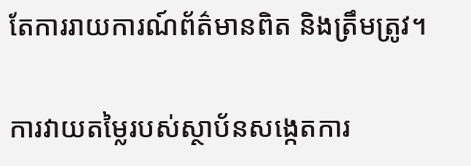តែការរាយការណ៍ព័ត៌មានពិត និងត្រឹមត្រូវ។

ការវាយតម្លៃរបស់ស្ថាប័នសង្កេតការ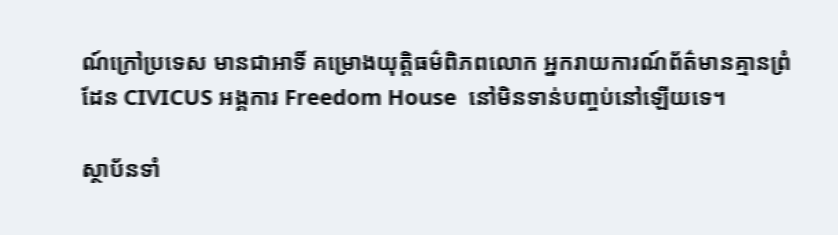ណ៍ក្រៅប្រទេស មានជាអាទិ៍ គម្រោងយុត្តិធម៌ពិភពលោក អ្នករាយការណ៍ព័ត៌មានគ្មានព្រំដែន CIVICUS អង្គការ Freedom House  នៅមិនទាន់បញ្ចប់នៅឡើយទេ។

ស្ថាប័នទាំ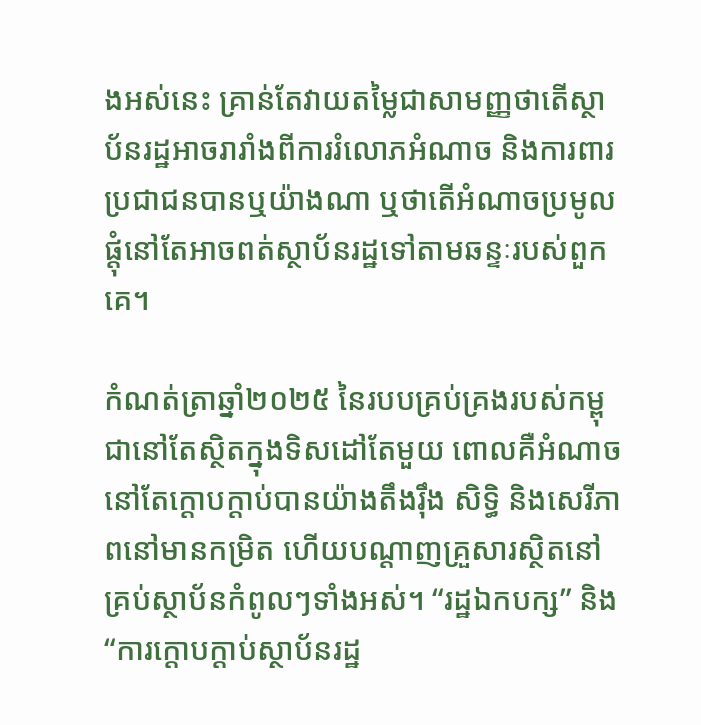ងអស់នេះ គ្រាន់តែវាយតម្លៃជាសាមញ្ញថាតើស្ថាប័នរដ្ឋអាចរារាំងពីការរំលោភអំណាច និងការពារប្រជាជនបានឬយ៉ាងណា ឬថាតើអំណាចប្រមូលផ្តុំនៅតែអាចពត់ស្ថាប័នរដ្ឋទៅតាមឆន្ទៈរបស់ពួកគេ។

កំណត់ត្រាឆ្នាំ២០២៥ នៃរបបគ្រប់គ្រងរបស់កម្ពុជានៅតែស្ថិតក្នុងទិសដៅតែមួយ ពោលគឺអំណាចនៅតែក្តោបក្តាប់បានយ៉ាងតឹងរ៉ឹង សិទ្ធិ និងសេរីភាពនៅមានកម្រិត ហើយបណ្តាញគ្រួសារស្ថិតនៅគ្រប់ស្ថាប័នកំពូលៗទាំងអស់។ “រដ្ឋឯកបក្ស” និង “ការក្តោបក្តាប់ស្ថាប័នរដ្ឋ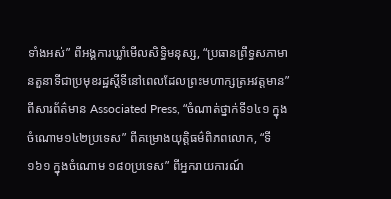ទាំងអស់” ពីអង្គការឃ្លាំមើលសិទ្ធិមនុស្ស, “ប្រធានព្រឹទ្ធសភាមានតួនាទីជាប្រមុខរដ្ឋស្តីទីនៅពេលដែលព្រះមហាក្សត្រអវត្តមាន” ពីសារព័ត៌មាន Associated Press, “ចំណាត់ថ្នាក់ទី១៤១ ក្នុងចំណោម១៤២ប្រទេស” ពីគម្រោងយុត្តិធម៌ពិភពលោក, “ទី១៦១ ក្នុងចំណោម ១៨០ប្រទេស” ពីអ្នករាយការណ៍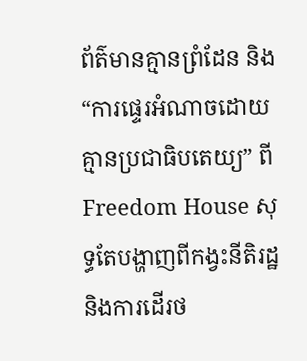ព័ត៌មានគ្មានព្រំដែន និង “ការផ្ទេរអំណាចដោយគ្មានប្រជាធិបតេយ្យ” ពី Freedom House សុទ្ធតែបង្ហាញពីកង្វះនីតិរដ្ឋ និងការដើរថ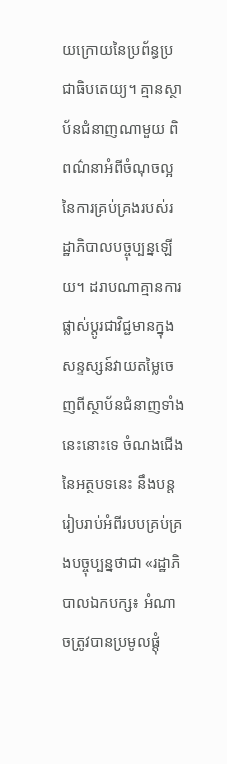យក្រោយនៃប្រព័ន្ធប្រជាធិបតេយ្យ។ គ្មានស្ថាប័នជំនាញណាមួយ ពិពណ៌នាអំពីចំណុចល្អនៃការគ្រប់គ្រងរបស់រដ្ឋាភិបាលបច្ចុប្បន្នឡើយ។ ដរាបណាគ្មានការផ្លាស់ប្តូរជាវិជ្ជមានក្នុងសន្ទស្សន៍វាយតម្លៃចេញពីស្ថាប័នជំនាញទាំងនេះនោះទេ ចំណងជើងនៃអត្ថបទនេះ នឹងបន្តរៀបរាប់អំពីរបបគ្រប់គ្រងបច្ចុប្បន្នថាជា «រដ្ឋាភិបាលឯកបក្ស៖ អំណាចត្រូវបានប្រមូលផ្តុំ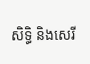សិទ្ធិ និងសេរី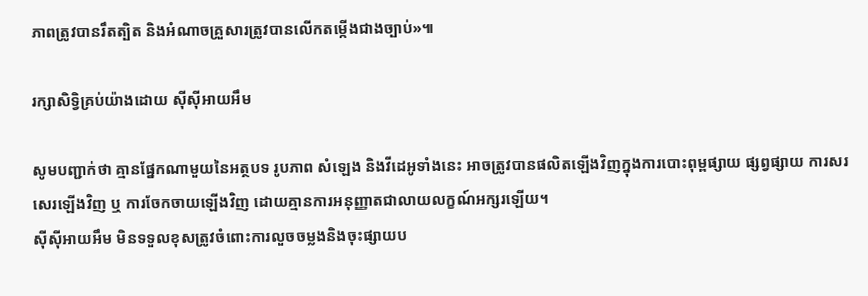ភាពត្រូវបានរឹតត្បិត និងអំណាចគ្រួសារត្រូវបានលើកតម្កើងជាងច្បាប់»៕

រក្សាសិទ្វិគ្រប់យ៉ាងដោយ ស៊ីស៊ីអាយអឹម

សូមបញ្ជាក់ថា គ្មានផ្នែកណាមួយនៃអត្ថបទ រូបភាព សំឡេង និងវីដេអូទាំងនេះ អាចត្រូវបានផលិតឡើងវិញក្នុងការបោះពុម្ពផ្សាយ ផ្សព្វផ្សាយ ការសរសេរឡើងវិញ ឬ ការចែកចាយឡើងវិញ ដោយគ្មានការអនុញ្ញាតជាលាយលក្ខណ៍អក្សរឡើយ។
ស៊ីស៊ីអាយអឹម មិនទទួលខុសត្រូវចំពោះការលួចចម្លងនិងចុះផ្សាយប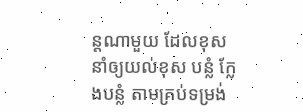ន្តណាមួយ ដែលខុស នាំឲ្យយល់ខុស បន្លំ ក្លែងបន្លំ តាមគ្រប់ទម្រង់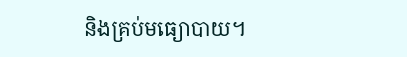និងគ្រប់មធ្យោបាយ។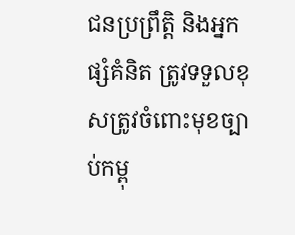ជនប្រព្រឹត្តិ និងអ្នកផ្សំគំនិត ត្រូវទទួលខុសត្រូវចំពោះមុខច្បាប់កម្ពុ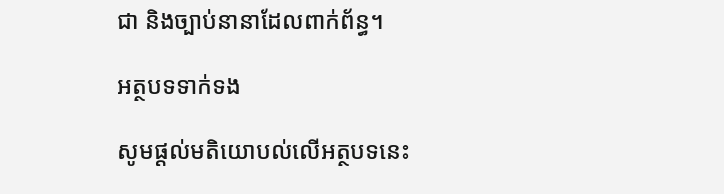ជា និងច្បាប់នានាដែលពាក់ព័ន្ធ។

អត្ថបទទាក់ទង

សូមផ្ដល់មតិយោបល់លើអត្ថបទនេះ